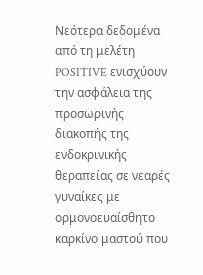Νεότερα δεδομένα από τη μελέτη POSITIVE ενισχύουν την ασφάλεια της προσωρινής διακοπής της ενδοκρινικής θεραπείας σε νεαρές γυναίκες με ορμονοευαίσθητο καρκίνο μαστού που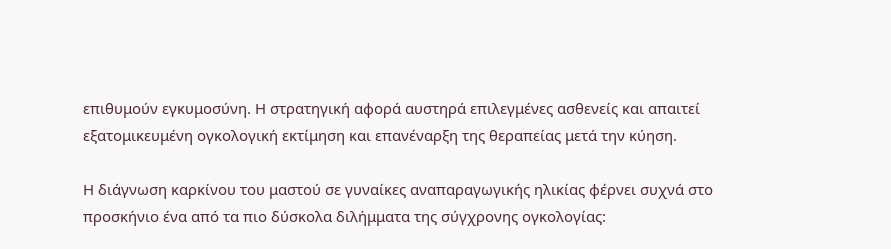επιθυμούν εγκυμοσύνη. Η στρατηγική αφορά αυστηρά επιλεγμένες ασθενείς και απαιτεί εξατομικευμένη ογκολογική εκτίμηση και επανέναρξη της θεραπείας μετά την κύηση.

Η διάγνωση καρκίνου του μαστού σε γυναίκες αναπαραγωγικής ηλικίας φέρνει συχνά στο προσκήνιο ένα από τα πιο δύσκολα διλήμματα της σύγχρονης ογκολογίας: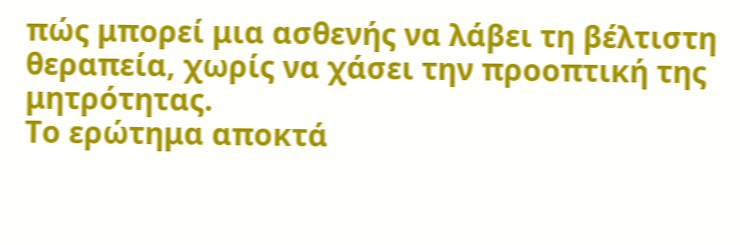πώς μπορεί μια ασθενής να λάβει τη βέλτιστη θεραπεία, χωρίς να χάσει την προοπτική της μητρότητας.
Το ερώτημα αποκτά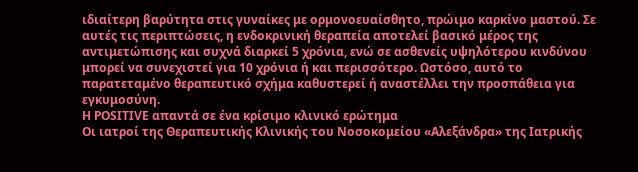ιδιαίτερη βαρύτητα στις γυναίκες με ορμονοευαίσθητο, πρώιμο καρκίνο μαστού. Σε αυτές τις περιπτώσεις, η ενδοκρινική θεραπεία αποτελεί βασικό μέρος της αντιμετώπισης και συχνά διαρκεί 5 χρόνια, ενώ σε ασθενείς υψηλότερου κινδύνου μπορεί να συνεχιστεί για 10 χρόνια ή και περισσότερο. Ωστόσο, αυτό το παρατεταμένο θεραπευτικό σχήμα καθυστερεί ή αναστέλλει την προσπάθεια για εγκυμοσύνη.
Η POSITIVE απαντά σε ένα κρίσιμο κλινικό ερώτημα
Οι ιατροί της Θεραπευτικής Κλινικής του Νοσοκομείου «Αλεξάνδρα» της Ιατρικής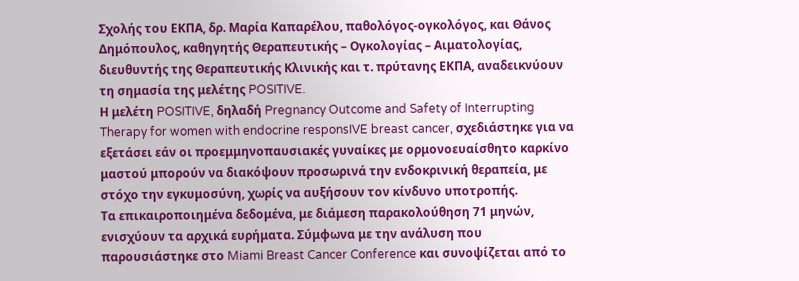Σχολής του ΕΚΠΑ, δρ. Μαρία Καπαρέλου, παθολόγος-ογκολόγος, και Θάνος Δημόπουλος, καθηγητής Θεραπευτικής – Ογκολογίας – Αιματολογίας, διευθυντής της Θεραπευτικής Κλινικής και τ. πρύτανης ΕΚΠΑ, αναδεικνύουν τη σημασία της μελέτης POSITIVE.
Η μελέτη POSITIVE, δηλαδή Pregnancy Outcome and Safety of Interrupting Therapy for women with endocrine responsIVE breast cancer, σχεδιάστηκε για να εξετάσει εάν οι προεμμηνοπαυσιακές γυναίκες με ορμονοευαίσθητο καρκίνο μαστού μπορούν να διακόψουν προσωρινά την ενδοκρινική θεραπεία, με στόχο την εγκυμοσύνη, χωρίς να αυξήσουν τον κίνδυνο υποτροπής.
Τα επικαιροποιημένα δεδομένα, με διάμεση παρακολούθηση 71 μηνών, ενισχύουν τα αρχικά ευρήματα. Σύμφωνα με την ανάλυση που παρουσιάστηκε στο Miami Breast Cancer Conference και συνοψίζεται από το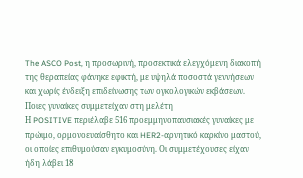The ASCO Post, η προσωρινή, προσεκτικά ελεγχόμενη διακοπή της θεραπείας φάνηκε εφικτή, με υψηλά ποσοστά γεννήσεων και χωρίς ένδειξη επιδείνωσης των ογκολογικών εκβάσεων.
Ποιες γυναίκες συμμετείχαν στη μελέτη
Η POSITIVE περιέλαβε 516 προεμμηνοπαυσιακές γυναίκες με πρώιμο, ορμονοευαίσθητο και HER2-αρνητικό καρκίνο μαστού, οι οποίες επιθυμούσαν εγκυμοσύνη. Οι συμμετέχουσες είχαν ήδη λάβει 18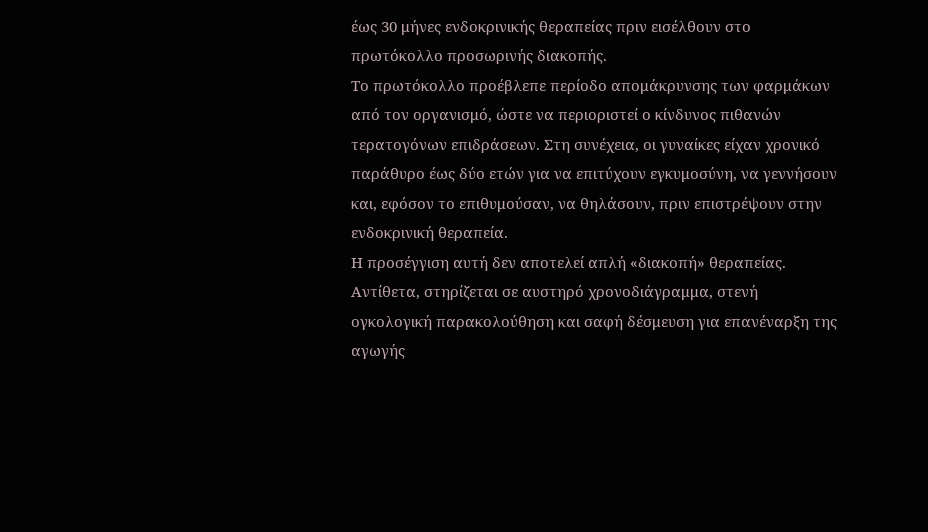έως 30 μήνες ενδοκρινικής θεραπείας πριν εισέλθουν στο πρωτόκολλο προσωρινής διακοπής.
Το πρωτόκολλο προέβλεπε περίοδο απομάκρυνσης των φαρμάκων από τον οργανισμό, ώστε να περιοριστεί ο κίνδυνος πιθανών τερατογόνων επιδράσεων. Στη συνέχεια, οι γυναίκες είχαν χρονικό παράθυρο έως δύο ετών για να επιτύχουν εγκυμοσύνη, να γεννήσουν και, εφόσον το επιθυμούσαν, να θηλάσουν, πριν επιστρέψουν στην ενδοκρινική θεραπεία.
Η προσέγγιση αυτή δεν αποτελεί απλή «διακοπή» θεραπείας. Αντίθετα, στηρίζεται σε αυστηρό χρονοδιάγραμμα, στενή ογκολογική παρακολούθηση και σαφή δέσμευση για επανέναρξη της αγωγής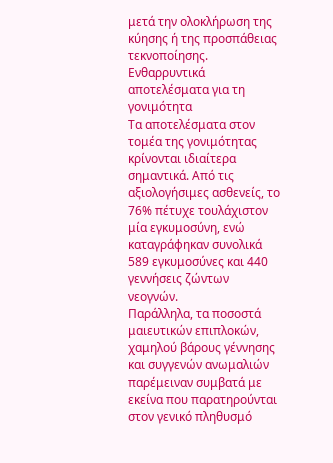μετά την ολοκλήρωση της κύησης ή της προσπάθειας τεκνοποίησης.
Ενθαρρυντικά αποτελέσματα για τη γονιμότητα
Τα αποτελέσματα στον τομέα της γονιμότητας κρίνονται ιδιαίτερα σημαντικά. Από τις αξιολογήσιμες ασθενείς, το 76% πέτυχε τουλάχιστον μία εγκυμοσύνη, ενώ καταγράφηκαν συνολικά 589 εγκυμοσύνες και 440 γεννήσεις ζώντων νεογνών.
Παράλληλα, τα ποσοστά μαιευτικών επιπλοκών, χαμηλού βάρους γέννησης και συγγενών ανωμαλιών παρέμειναν συμβατά με εκείνα που παρατηρούνται στον γενικό πληθυσμό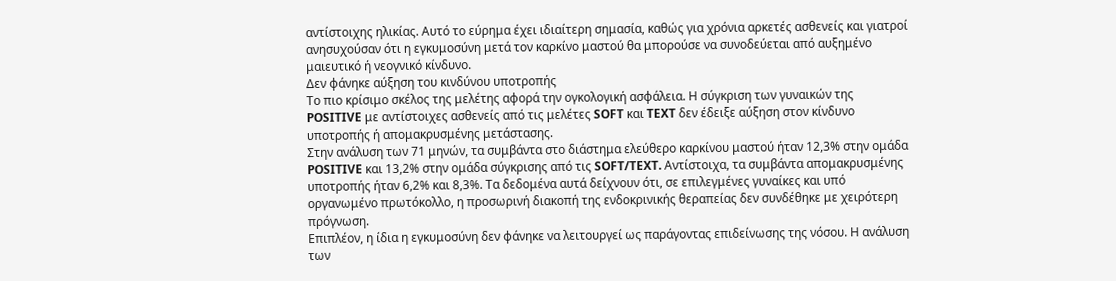αντίστοιχης ηλικίας. Αυτό το εύρημα έχει ιδιαίτερη σημασία, καθώς για χρόνια αρκετές ασθενείς και γιατροί ανησυχούσαν ότι η εγκυμοσύνη μετά τον καρκίνο μαστού θα μπορούσε να συνοδεύεται από αυξημένο μαιευτικό ή νεογνικό κίνδυνο.
Δεν φάνηκε αύξηση του κινδύνου υποτροπής
Το πιο κρίσιμο σκέλος της μελέτης αφορά την ογκολογική ασφάλεια. Η σύγκριση των γυναικών της POSITIVE με αντίστοιχες ασθενείς από τις μελέτες SOFT και TEXT δεν έδειξε αύξηση στον κίνδυνο υποτροπής ή απομακρυσμένης μετάστασης.
Στην ανάλυση των 71 μηνών, τα συμβάντα στο διάστημα ελεύθερο καρκίνου μαστού ήταν 12,3% στην ομάδα POSITIVE και 13,2% στην ομάδα σύγκρισης από τις SOFT/TEXT. Αντίστοιχα, τα συμβάντα απομακρυσμένης υποτροπής ήταν 6,2% και 8,3%. Τα δεδομένα αυτά δείχνουν ότι, σε επιλεγμένες γυναίκες και υπό οργανωμένο πρωτόκολλο, η προσωρινή διακοπή της ενδοκρινικής θεραπείας δεν συνδέθηκε με χειρότερη πρόγνωση.
Επιπλέον, η ίδια η εγκυμοσύνη δεν φάνηκε να λειτουργεί ως παράγοντας επιδείνωσης της νόσου. Η ανάλυση των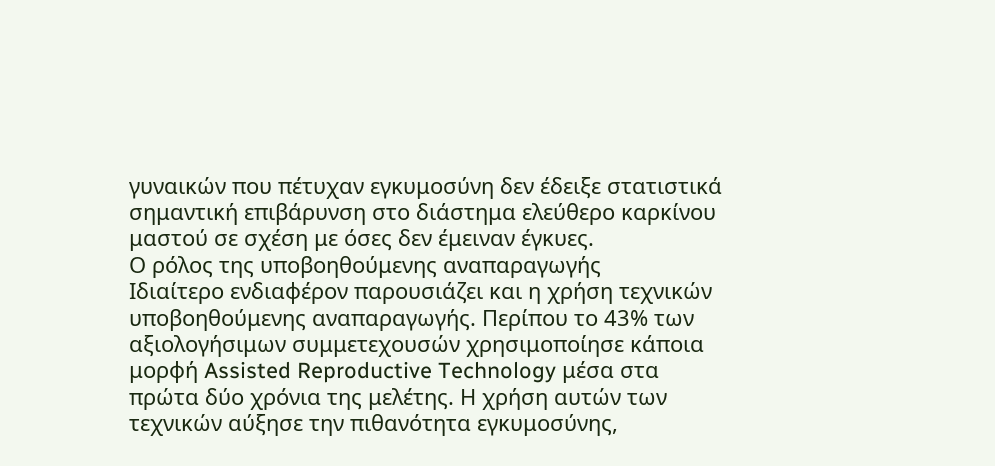γυναικών που πέτυχαν εγκυμοσύνη δεν έδειξε στατιστικά σημαντική επιβάρυνση στο διάστημα ελεύθερο καρκίνου μαστού σε σχέση με όσες δεν έμειναν έγκυες.
Ο ρόλος της υποβοηθούμενης αναπαραγωγής
Ιδιαίτερο ενδιαφέρον παρουσιάζει και η χρήση τεχνικών υποβοηθούμενης αναπαραγωγής. Περίπου το 43% των αξιολογήσιμων συμμετεχουσών χρησιμοποίησε κάποια μορφή Assisted Reproductive Technology μέσα στα πρώτα δύο χρόνια της μελέτης. Η χρήση αυτών των τεχνικών αύξησε την πιθανότητα εγκυμοσύνης,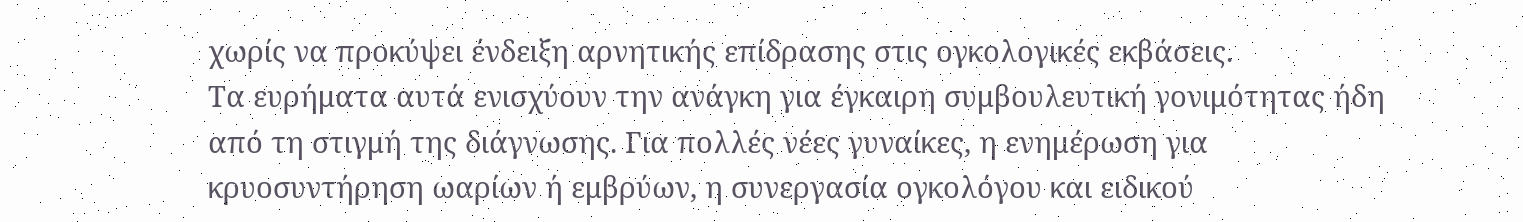χωρίς να προκύψει ένδειξη αρνητικής επίδρασης στις ογκολογικές εκβάσεις.
Τα ευρήματα αυτά ενισχύουν την ανάγκη για έγκαιρη συμβουλευτική γονιμότητας ήδη από τη στιγμή της διάγνωσης. Για πολλές νέες γυναίκες, η ενημέρωση για κρυοσυντήρηση ωαρίων ή εμβρύων, η συνεργασία ογκολόγου και ειδικού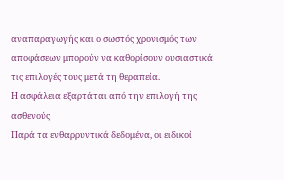αναπαραγωγής και ο σωστός χρονισμός των αποφάσεων μπορούν να καθορίσουν ουσιαστικά τις επιλογές τους μετά τη θεραπεία.
Η ασφάλεια εξαρτάται από την επιλογή της ασθενούς
Παρά τα ενθαρρυντικά δεδομένα, οι ειδικοί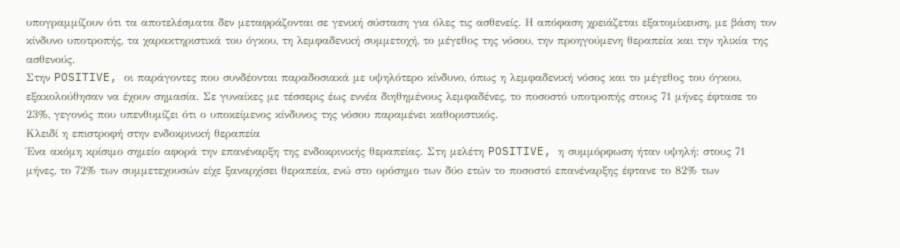υπογραμμίζουν ότι τα αποτελέσματα δεν μεταφράζονται σε γενική σύσταση για όλες τις ασθενείς. Η απόφαση χρειάζεται εξατομίκευση, με βάση τον κίνδυνο υποτροπής, τα χαρακτηριστικά του όγκου, τη λεμφαδενική συμμετοχή, το μέγεθος της νόσου, την προηγούμενη θεραπεία και την ηλικία της ασθενούς.
Στην POSITIVE, οι παράγοντες που συνδέονται παραδοσιακά με υψηλότερο κίνδυνο, όπως η λεμφαδενική νόσος και το μέγεθος του όγκου, εξακολούθησαν να έχουν σημασία. Σε γυναίκες με τέσσερις έως εννέα διηθημένους λεμφαδένες, το ποσοστό υποτροπής στους 71 μήνες έφτασε το 23%, γεγονός που υπενθυμίζει ότι ο υποκείμενος κίνδυνος της νόσου παραμένει καθοριστικός.
Κλειδί η επιστροφή στην ενδοκρινική θεραπεία
Ένα ακόμη κρίσιμο σημείο αφορά την επανέναρξη της ενδοκρινικής θεραπείας. Στη μελέτη POSITIVE, η συμμόρφωση ήταν υψηλή: στους 71 μήνες, το 72% των συμμετεχουσών είχε ξαναρχίσει θεραπεία, ενώ στο ορόσημο των δύο ετών το ποσοστό επανέναρξης έφτανε το 82% των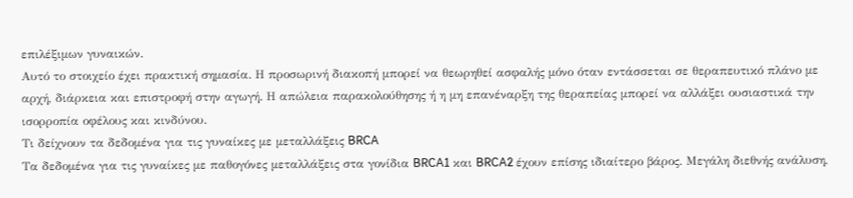επιλέξιμων γυναικών.
Αυτό το στοιχείο έχει πρακτική σημασία. Η προσωρινή διακοπή μπορεί να θεωρηθεί ασφαλής μόνο όταν εντάσσεται σε θεραπευτικό πλάνο με αρχή, διάρκεια και επιστροφή στην αγωγή. Η απώλεια παρακολούθησης ή η μη επανέναρξη της θεραπείας μπορεί να αλλάξει ουσιαστικά την ισορροπία οφέλους και κινδύνου.
Τι δείχνουν τα δεδομένα για τις γυναίκες με μεταλλάξεις BRCA
Τα δεδομένα για τις γυναίκες με παθογόνες μεταλλάξεις στα γονίδια BRCA1 και BRCA2 έχουν επίσης ιδιαίτερο βάρος. Μεγάλη διεθνής ανάλυση,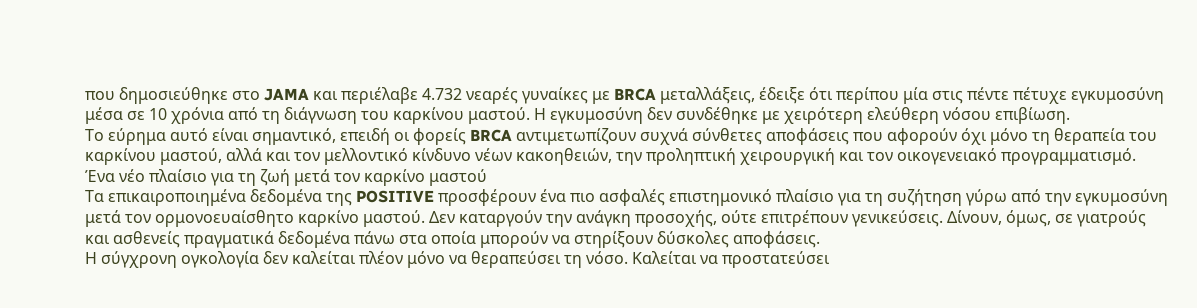που δημοσιεύθηκε στο JAMA και περιέλαβε 4.732 νεαρές γυναίκες με BRCA μεταλλάξεις, έδειξε ότι περίπου μία στις πέντε πέτυχε εγκυμοσύνη μέσα σε 10 χρόνια από τη διάγνωση του καρκίνου μαστού. Η εγκυμοσύνη δεν συνδέθηκε με χειρότερη ελεύθερη νόσου επιβίωση.
Το εύρημα αυτό είναι σημαντικό, επειδή οι φορείς BRCA αντιμετωπίζουν συχνά σύνθετες αποφάσεις που αφορούν όχι μόνο τη θεραπεία του καρκίνου μαστού, αλλά και τον μελλοντικό κίνδυνο νέων κακοηθειών, την προληπτική χειρουργική και τον οικογενειακό προγραμματισμό.
Ένα νέο πλαίσιο για τη ζωή μετά τον καρκίνο μαστού
Τα επικαιροποιημένα δεδομένα της POSITIVE προσφέρουν ένα πιο ασφαλές επιστημονικό πλαίσιο για τη συζήτηση γύρω από την εγκυμοσύνη μετά τον ορμονοευαίσθητο καρκίνο μαστού. Δεν καταργούν την ανάγκη προσοχής, ούτε επιτρέπουν γενικεύσεις. Δίνουν, όμως, σε γιατρούς και ασθενείς πραγματικά δεδομένα πάνω στα οποία μπορούν να στηρίξουν δύσκολες αποφάσεις.
Η σύγχρονη ογκολογία δεν καλείται πλέον μόνο να θεραπεύσει τη νόσο. Καλείται να προστατεύσει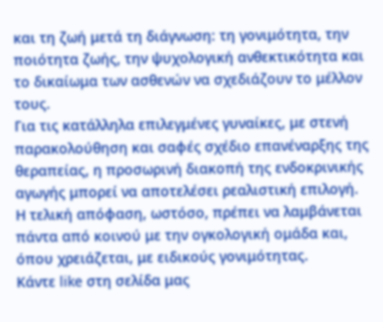και τη ζωή μετά τη διάγνωση: τη γονιμότητα, την ποιότητα ζωής, την ψυχολογική ανθεκτικότητα και το δικαίωμα των ασθενών να σχεδιάζουν το μέλλον τους.
Για τις κατάλληλα επιλεγμένες γυναίκες, με στενή παρακολούθηση και σαφές σχέδιο επανέναρξης της θεραπείας, η προσωρινή διακοπή της ενδοκρινικής αγωγής μπορεί να αποτελέσει ρεαλιστική επιλογή. Η τελική απόφαση, ωστόσο, πρέπει να λαμβάνεται πάντα από κοινού με την ογκολογική ομάδα και, όπου χρειάζεται, με ειδικούς γονιμότητας.
Κάντε like στη σελίδα μας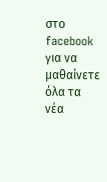στο facebook για να μαθαίνετε όλα τα νέα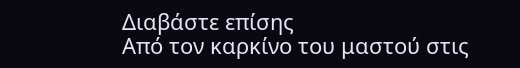Διαβάστε επίσης
Από τον καρκίνο του μαστού στις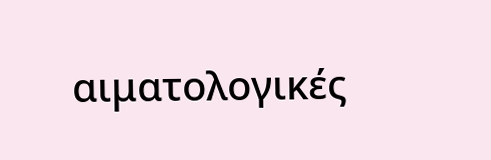αιματολογικές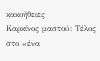κακοήθειες
Καρκίνος μαστού: Τέλος στο «ένα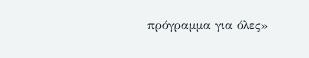πρόγραμμα για όλες»